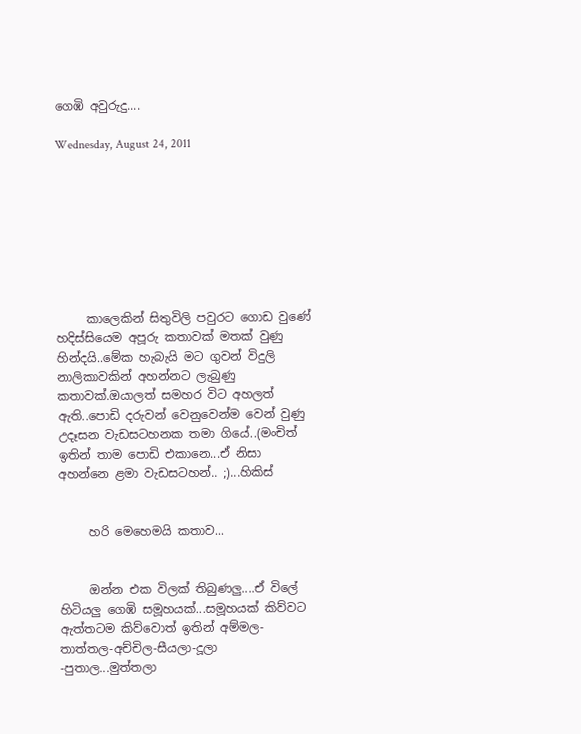ගෙඹි අවුරුදු....

Wednesday, August 24, 2011








     කාලෙකින් සිතුවිලි පවුරට ගොඩ වුණේ හදිස්සියෙම අපූරු කතාවක් මතක් වුණු හින්දයි..මේක හැබැයි මට ගුවන් විදුලි නාලිකාවකින් අහන්නට ලැබුණු කතාවක්.ඔයාලත් සමහර විට අහලත් ඇති..පොඩි දරුවන් වෙනුවෙන්ම වෙන් වුණු උදෑසන වැඩසටහනක තමා ගියේ..(මංචිත් ඉතින් තාම පොඩි එකානෙ...ඒ නිසා අහන්නෙ ළමා වැඩසටහන්.. ;)...හිකිස්


     හරි මෙහෙමයි කතාව...


     ඔන්න එක විලක් තිබුණලු....ඒ විලේ හිටියලු ගෙඹි සමූහයක්...සමූහයක් කිව්වට ඇත්තටම කිව්වොත් ඉතින් අම්මල-තාත්තල-අච්චිල-සීයලා-දූලා -පුතාල...මුත්තලා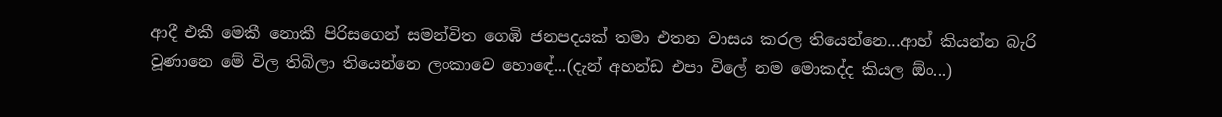ආදී එකී මෙකී නොකී පිරිසගෙන් සමන්විත ගෙඹි ජනපදයක් තමා එතන වාසය කරල තියෙන්නෙ...ආහ් කියන්න බැරි වූණානෙ මේ විල තිබිලා තියෙන්නෙ ලංකාවෙ හොඳේ...(දැන් අහන්ඩ එපා විලේ නම මොකද්ද කියල ඕං...)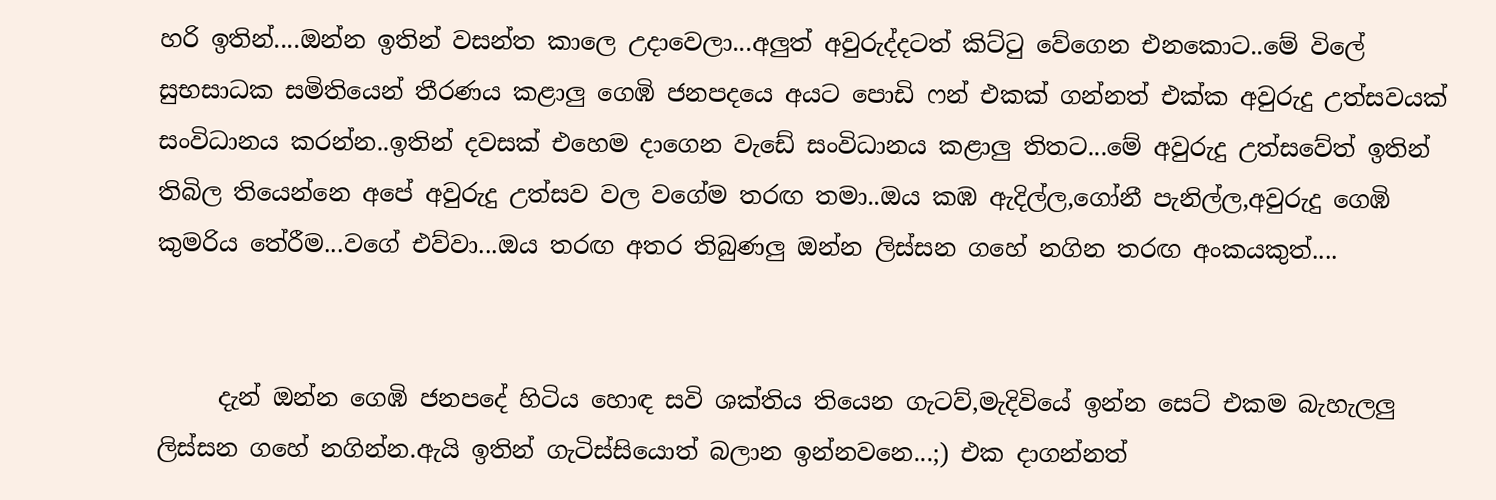හරි ඉතින්....ඔන්න ඉතින් වසන්ත කාලෙ උදාවෙලා...අලුත් අවුරුද්දටත් කිට්ටු වේගෙන එනකොට..මේ විලේ සුභසාධක සමිතියෙන් තීරණය කළාලු ගෙඹි ජනපදයෙ අයට පොඩි ෆන් එකක් ගන්නත් එක්ක අවුරුදු උත්සවයක් සංවිධානය කරන්න..ඉතින් දවසක් එහෙම දාගෙන වැඩේ සංවිධානය කළාලු තිතට...මේ අවුරුදු උත්සවේත් ඉතින් තිබිල තියෙන්නෙ අපේ අවුරුදු උත්සව වල වගේම තරඟ තමා..ඔය කඹ ඇදිල්ල,ගෝනී පැනිල්ල,අවුරුදු ගෙඹි කුමරිය තේරීම...වගේ එව්වා...ඔය තරඟ අතර තිබුණලු ඔන්න ලිස්සන ගහේ නගින තරඟ අංකයකුත්....


     දැන් ඔන්න ගෙඹි ජනපදේ හිටිය හොඳ සවි ශක්තිය තියෙන ගැටව්,මැදිවියේ ඉන්න සෙට් එකම බැහැලලු ලිස්සන ගහේ නගින්න.ඇයි ඉතින් ගැටිස්සියොත් බලාන ඉන්නවනෙ...;) එක දාගන්නත්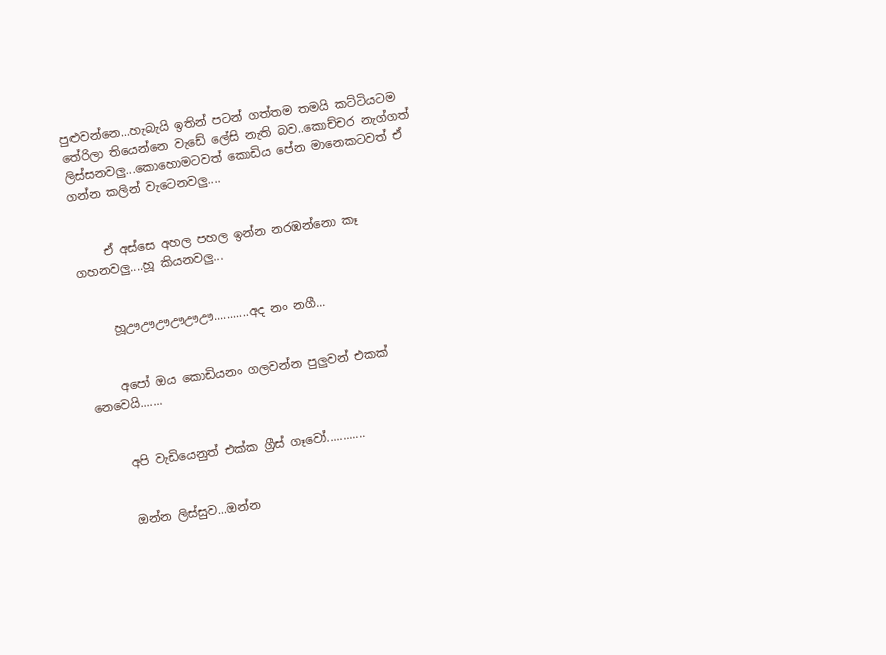පුළුවන්නෙ...හැබැයි ඉතින් පටන් ගත්තම තමයි කට්ටියටම තේරිලා තියෙන්නෙ වැඩේ ලේසි නැති බව..කොච්චර නැග්ගත් ලිස්සනවලු...කොහොමටවත් කොඩිය පේන මානෙකටවත් ඒ ගන්න කලින් වැටෙනවලු....


     ඒ අස්සෙ අහල පහල ඉන්න නරඹන්නො කෑ ගහනවලු....හූ කියනවලු...


     හූඌඌඌඌඌඌ...........අද නං නගී...


     අපෝ ඔය කොඩියනං ගලවන්න පුලුවන් එකක් නෙවෙයි.......


     අපි වැඩියෙනුත් එක්ක ග්‍රීස් ගෑවෝ............


     ඔන්න ලිස්සුව...ඔන්න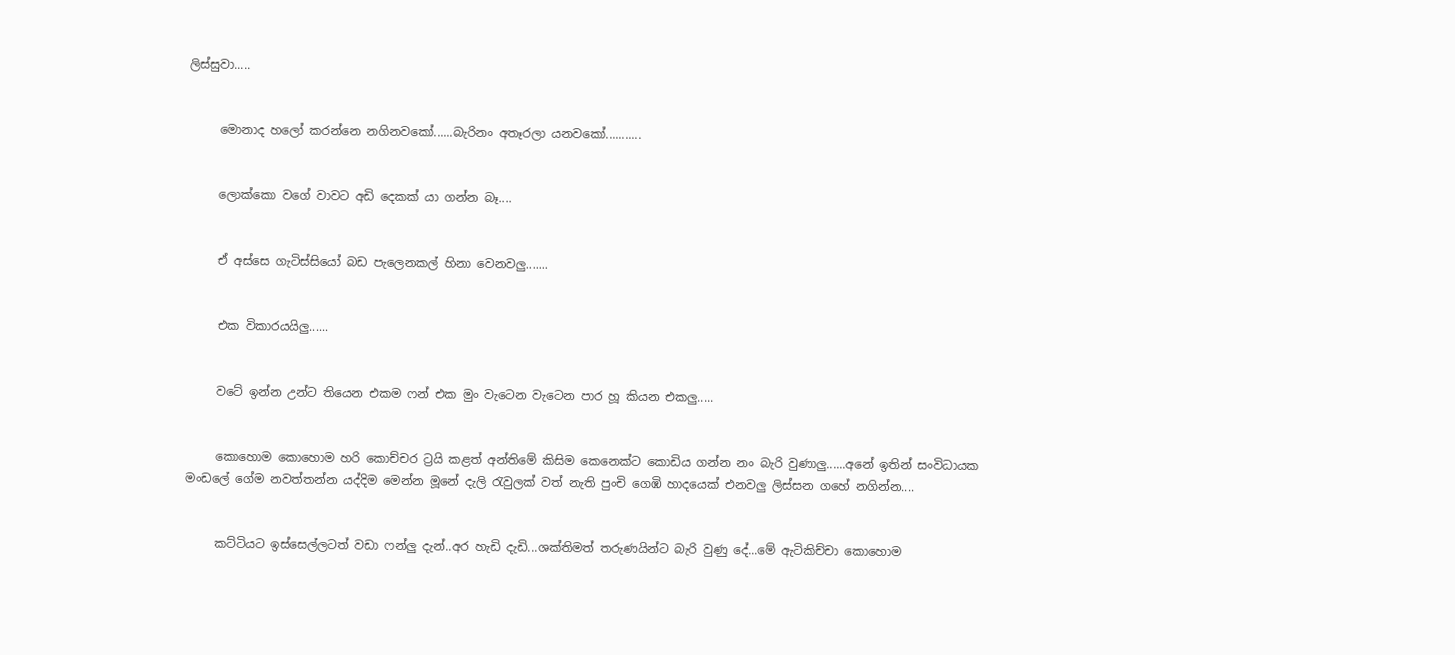ලිස්සුවා.....


     මොනාද හලෝ කරන්නෙ නගිනවකෝ......බැරිනං අතෑරලා යනවකෝ...........


     ලොක්කො වගේ වාවට අඩි දෙකක් යා ගන්න බෑ....


     ඒ අස්සෙ ගැටිස්සියෝ බඩ පැලෙනකල් හිනා වෙනවලු.......


     එක විකාරයයිලු......


     වටේ ඉන්න උන්ට තියෙන එකම ෆන් එක මුං වැටෙන වැටෙන පාර හූ කියන එකලු.....


     කොහොම කොහොම හරි කොච්චර ට්‍රයි කළත් අන්තිමේ කිසිම කෙනෙක්ට කොඩිය ගන්න නං බැරි වුණාලු......අනේ ඉතින් සංවිධායක මංඩලේ ගේම නවත්තන්න යද්දිම මෙන්න මූනේ දැලි රැවුලක් වත් නැති පුංචි ගෙඹි හාදයෙක් එනවලු ලිස්සන ගහේ නගින්න....


     කට්ටියට ඉස්සෙල්ලටත් වඩා ෆන්ලු දැන්..අර හැඩි දැඩි...ශක්තිමත් තරුණයින්ට බැරි වුණු දේ...මේ ඇටිකිච්චා කොහොම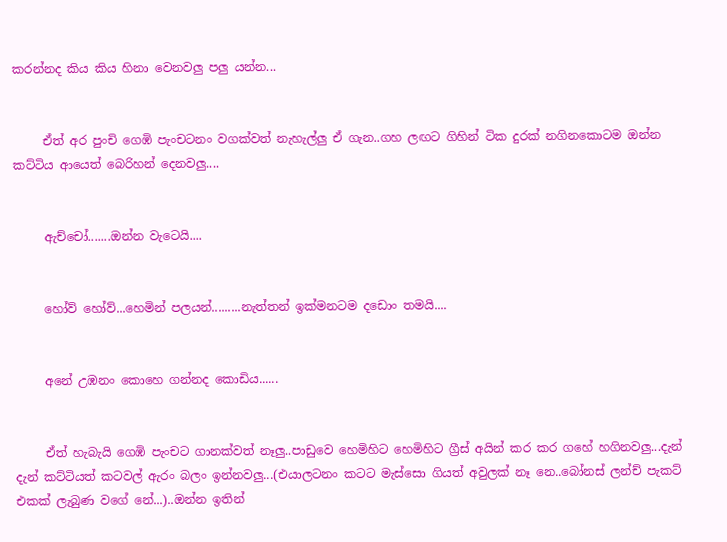කරන්නද කිය කිය හිනා වෙනවලු පලු යන්න...


     ඒත් අර පුංචි ගෙඹි පැංචටනං වගක්වත් නැහැල්ලු ඒ ගැන..ගහ ලඟට ගිහින් ටික දුරක් නගිනකොටම ඔන්න කට්ටිය ආයෙත් බෙරිහන් දෙනවලු....


     ඇච්චෝ.......ඔන්න වැටෙයි....


     හෝව් හෝව්...හෙමින් පලයන්.........නැත්තන් ඉක්මනටම දඩොං තමයි....


     අනේ උඹනං කොහෙ ගන්නද කොඩිය......


     ඒත් හැබැයි ගෙඹි පැංචට ගානක්වත් නෑලු..පාඩුවෙ හෙමිහිට හෙමිහිට ග්‍රීස් අයින් කර කර ගහේ හගිනවලු...දැන් දැන් කට්ටියත් කටවල් ඇරං බලං ඉන්නවලු...(එයාලටනං කටට මැස්සො ගියත් අවුලක් නෑ නෙ..බෝනස් ලන්ච් පැකට් එකක් ලැබුණ වගේ නේ...)..ඔන්න ඉතින්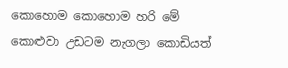කොහොම කොහොම හරි මේ කොළුවා උඩටම නැගලා කොඩියත්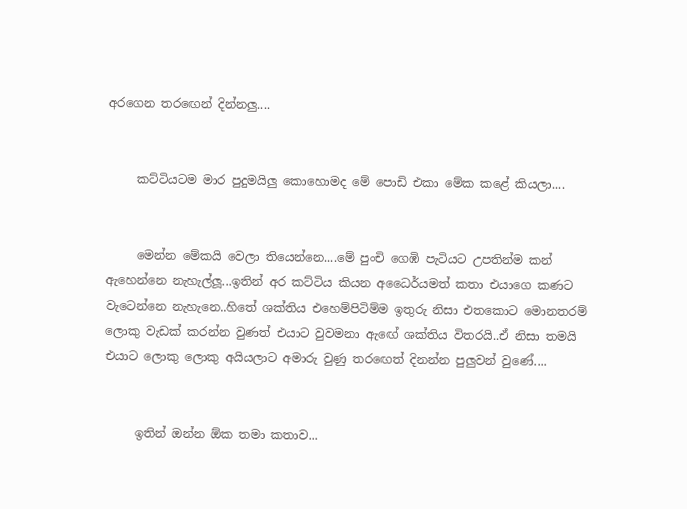අරගෙන තරඟෙන් දින්නලු....


     කට්ටියටම මාර පුදුමයිලු කොහොමද මේ පොඩි එකා මේක කළේ කියලා....


     මෙන්න මේකයි වෙලා තියෙන්නෙ....මේ පුංචි ගෙඹි පැටියට උපතින්ම කන් ඇහෙන්නෙ නැහැල්ලූ...ඉතින් අර කට්ටිය කියන අධෛර්යමත් කතා එයාගෙ කණට වැටෙන්නෙ නැහැනෙ..හිතේ ශක්තිය එහෙම්පිටිම්ම ඉතුරු නිසා එතකොට මොනතරම් ලොකු වැඩක් කරන්න වුණත් එයාට වුවමනා ඇඟේ ශක්තිය විතරයි..ඒ නිසා තමයි එයාට ලොකු ලොකු අයියලාට අමාරු වුණු තරඟෙත් දිනන්න පුලුවන් වුණේ....


     ඉතින් ඔන්න ඕක තමා කතාව...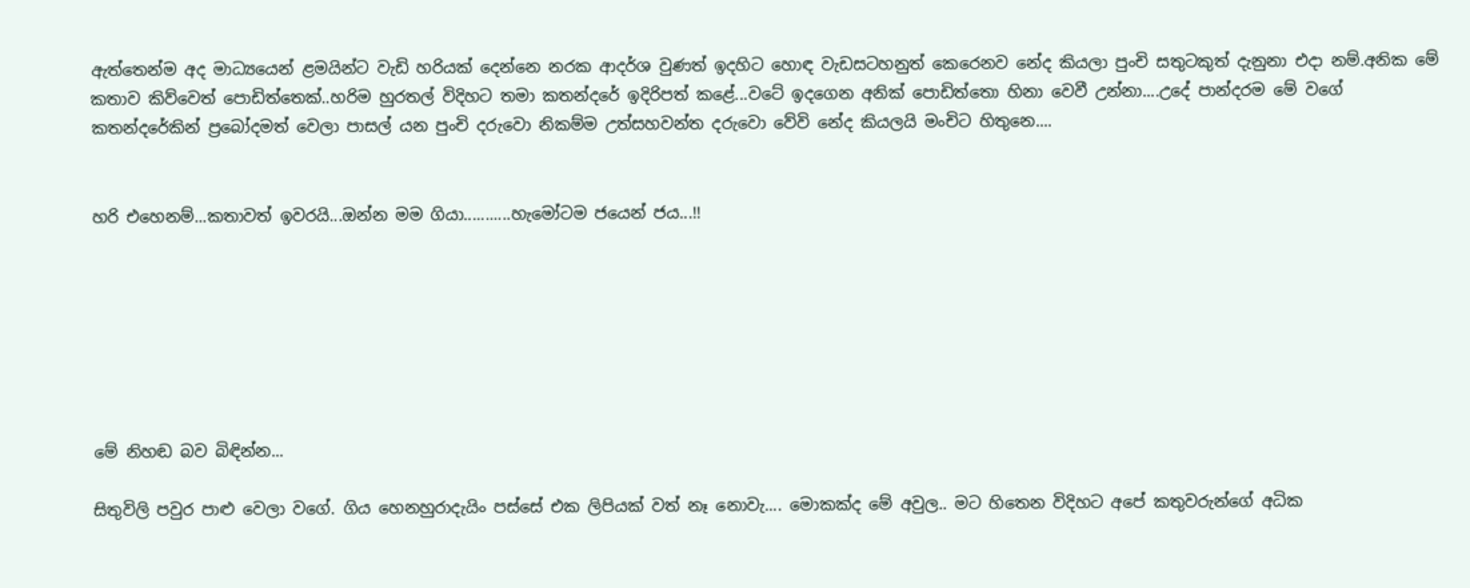ඇත්තෙන්ම අද මාධ්‍යයෙන් ළමයින්ට වැඩි හරියක් දෙන්නෙ නරක ආදර්ශ වුණත් ඉදහිට හොඳ වැඩසටහනුත් කෙරෙනව නේද කියලා පුංචි සතුටකුත් දැනුනා එදා නම්.අනික මේ කතාව කිව්වෙත් පොඩිත්තෙක්..හරිම හුරතල් විදිහට තමා කතන්දරේ ඉදිරිපත් කළේ...වටේ ඉදගෙන අනික් පොඩිත්තො හිනා වෙවී උන්නා....උදේ පාන්දරම මේ වගේ කතන්දරේකින් ප්‍රබෝදමත් වෙලා පාසල් යන පුංචි දරුවො නිකම්ම උත්සහවන්ත දරුවො වේවි නේද කියලයි මංචිට හිතුනෙ....


හරි එහෙනම්...කතාවත් ඉවරයි...ඔන්න මම ගියා...........හැමෝටම ජයෙන් ජය...!!







මේ නිහඬ බව බිඳින්න...

සිතුවිලි පවුර පාළු වෙලා වගේ. ගිය හෙනහුරාදැයිං පස්සේ එක ලිපියක් වත් නෑ නොවැ.... මොකක්ද මේ අවුල.. මට හිතෙන විදිහට අපේ කතුවරුන්ගේ අධික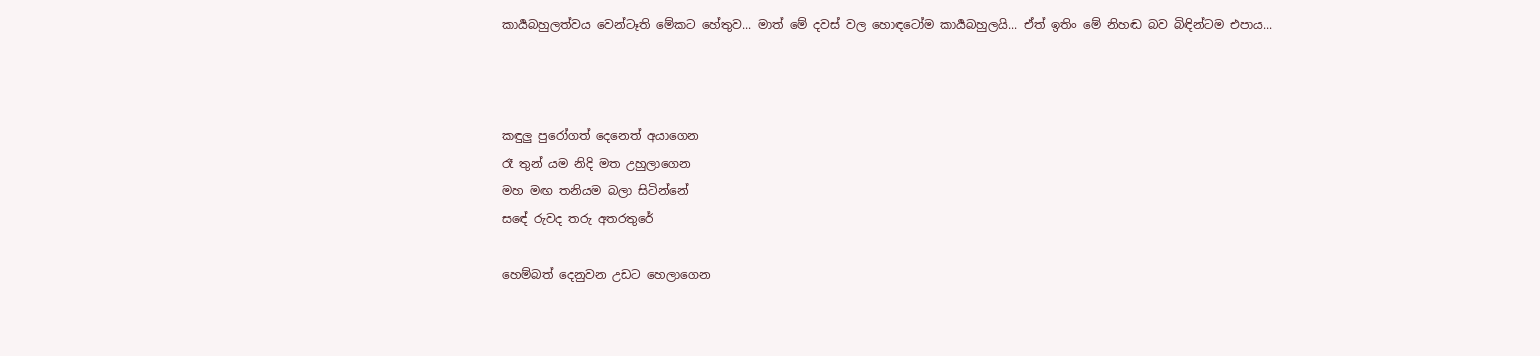කාර්‍යබහුලත්වය වෙන්ටෑති මේකට හේතුව... මාත් මේ දවස් වල හොඳටෝම කාර්‍යබහුලයි... ඒත් ඉතිං මේ නිහඬ බව බිඳින්ටම එපාය...



කඳුලු පුරෝගත් දෙනෙත් අයාගෙන
රෑ තුන් යම නිදි මත උහුලාගෙන
මහ මඟ තනියම බලා සිටින්නේ
සඳේ රුවද තරු අතරතුරේ

හෙම්බත් දෙනුවන උඩට හෙලාගෙන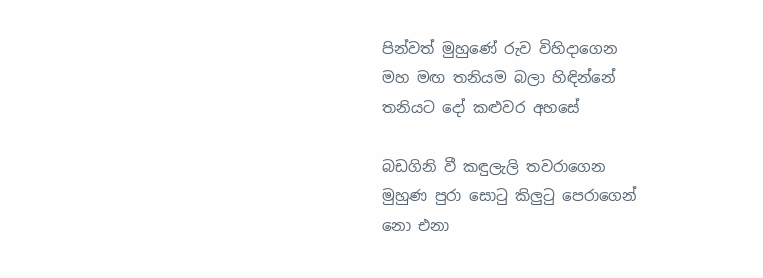පින්වත් මුහුණේ රුව විහිදාගෙන
මහ මඟ තනියම බලා හිඳින්නේ
තනියට දෝ කළුවර අහසේ

බඩගිනි වී කඳුලැලි තවරාගෙන
මුහුණ පුරා සොටු කිලුටු පෙරාගෙන්
නො එනා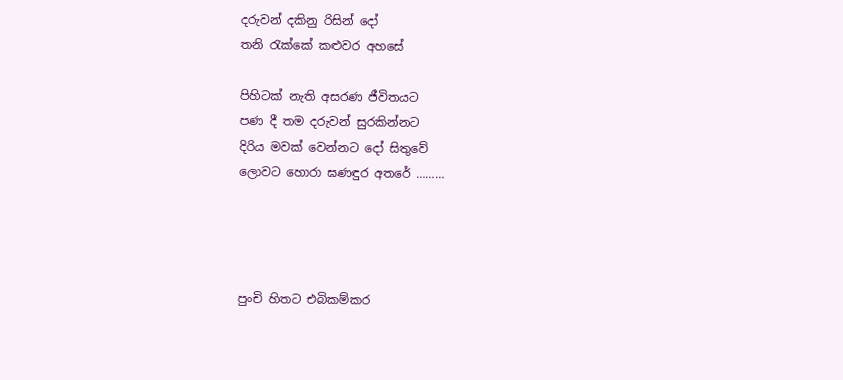දරුවන් දකිනු රිසින් දෝ
තනි රැක්කේ කළුවර අහසේ

පිහිටක් නැති අසරණ ජීවිතයට
පණ දී තම දරුවන් සුරකින්නට
දිරිය මවක් වෙන්නට දෝ සිතුවේ
ලොවට හොරා ඝණඳුර අතරේ ………




පුංචි හිතට එබිකම්කර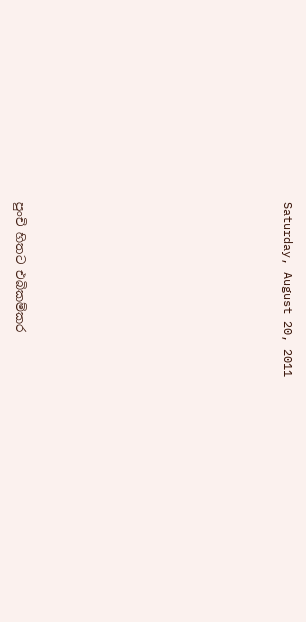Saturday, August 20, 2011










පුංචි හිතට එබිකම්කර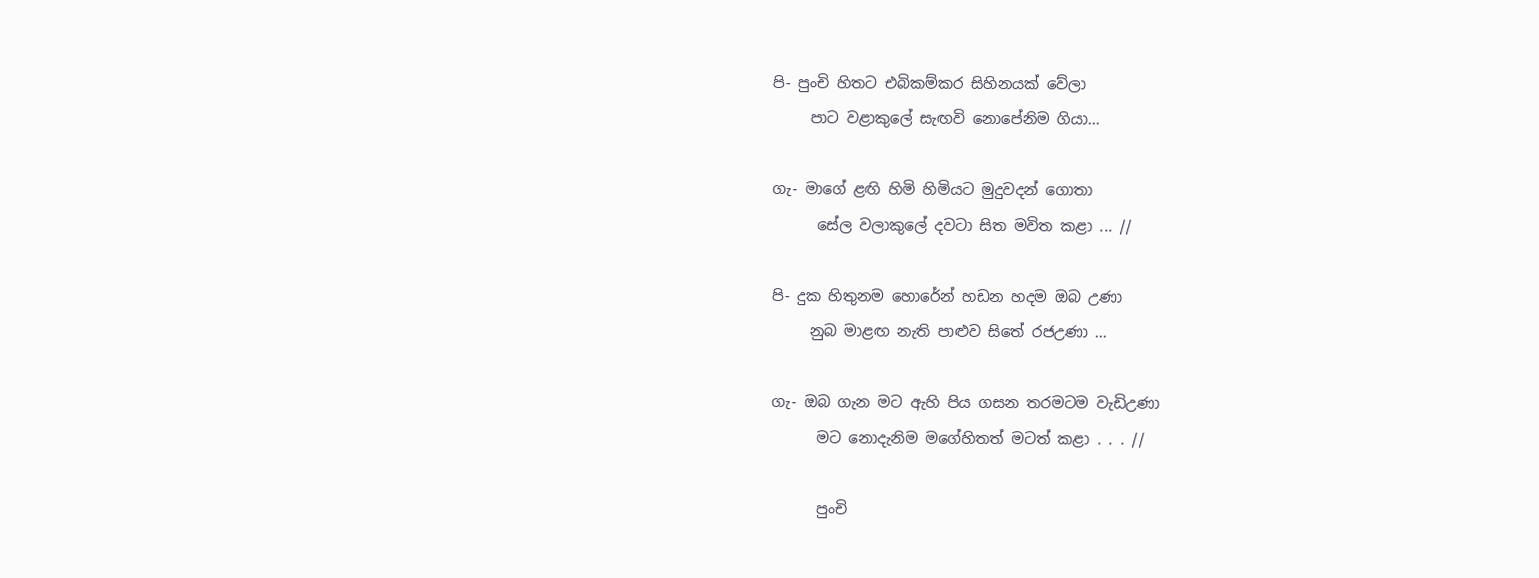පි- පුංචි හිතට එබිකම්කර සිහිනයක් වේලා
     පාට වළාකුලේ සැඟවි නොපේනිම ගියා...

ගැ- මාගේ ළඟි හිමි හිමියට මුදුවදන් ගොතා
      සේල වලාකුලේ දවටා සිත මවිත කළා ... //

පි- දුක හිතුනම හොරේන් හඩන හදම ඔබ උණා
     නුබ මාළඟ නැති පාළුව සිතේ රජඋණා ...

ගැ- ඔබ ගැන මට ඇහි පිය ගසන තරමටම වැඩිඋණා
      මට නොදැනිම මගේහිතත් මටත් කළා . . . //

      පුංචි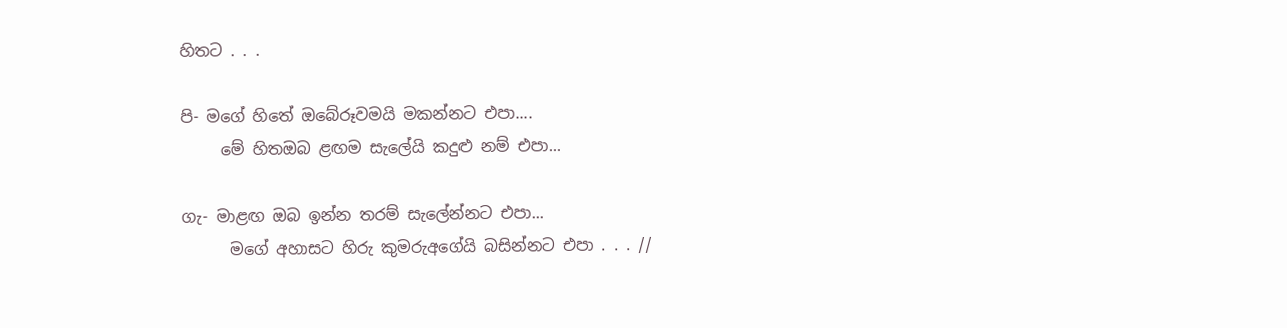හිතට . . .

පි- මගේ හිතේ ඔබේරූවමයි මකන්නට එපා....
     මේ හිතඔබ ළඟම සැලේයි කදුළු නම් එපා...

ගැ- මාළඟ ඔබ ඉන්න තරම් සැලේන්නට එපා...
      මගේ අහාසට හිරු කුමරුඅගේයි බසින්නට එපා . . . //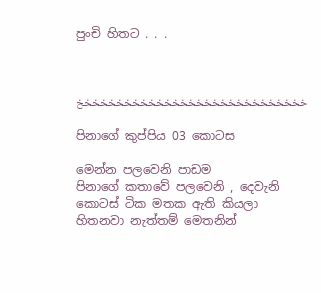පුංචි හිතට . . .



خخخخخخخخخخخخخخخخخخخخخخخخخخخخخ

පිනාගේ කුප්පිය 03 කොටස

මෙන්න පලවෙනි පාඩම
පිනාගේ කතාවේ පලවෙනි , දෙවැනි කොටස් ටික මතක ඇති කියලා හිතනවා නැත්තම් මෙතනින්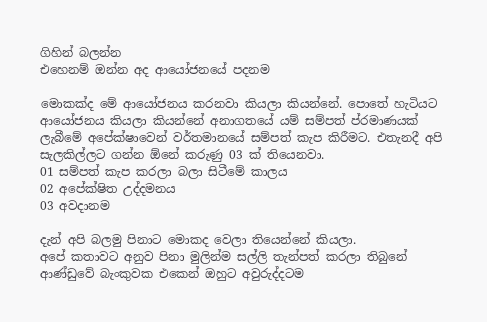ගිහින් බලන්න
එහෙනම් ඔන්න අද ආයෝජනයේ පදනම

මොකක්ද මේ ආයෝජනය කරනවා කියලා කියන්නේ. පොතේ හැටියට ආයෝජනය කියලා කියන්නේ අනාගතයේ යම් සම්පත් ප්රමාණයක් ලැබීමේ අපේක්ෂාවෙන් වර්තමානයේ සම්පත් කැප කිරීමට. එතැනදී අපි සැලකිල්ලට ගන්න ඕනේ කරුණු 03 ක් තියෙනවා.
01 සම්පත් කැප කරලා බලා සිටීමේ කාලය
02 අපේක්ෂිත උද්දමනය
03 අවදානම

දැන් අපි බලමු පිනාට මොකද වෙලා තියෙන්නේ කියලා.
අපේ කතාවට අනුව පිනා මුලින්ම සල්ලි තැන්පත් කරලා තිබුනේ ආණ්ඩුවේ බැංකුවක එකෙන් ඔහුට අවුරුද්දටම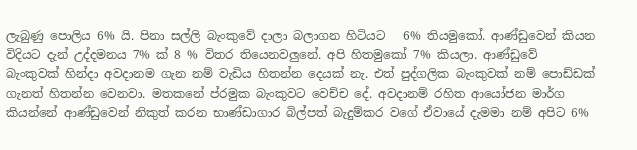ලැබුණු පොලිය 6% යි. පිනා සල්ලි බැංකුවේ දාලා බලාගන හිටියට   6% තියමුකෝ. ආණ්ඩුවෙන් කියන විදියට දැන් උද්දමනය 7% ක් 8 % විතර තියෙනවලුනේ. අපි හිතමුකෝ 7% කියලා. ආණ්ඩුවේ බැංකුවක් හින්දා අවදානම ගැන නම් වැඩිය හිතන්න දෙයක් නැ. එත් පුද්ගලික බැංකුවක් නම් පොඩ්ඩක් ගැනත් හිතන්න වෙනවා. මතකනේ ප්රමුක බැංකුවට වෙච්ච දේ. අවදානම් රහිත ආයෝජන මාර්ග කියන්නේ ආණ්ඩුවෙන් නිකුත් කරන භාණ්ඩාගාර බිල්පත් බැදුම්කර වගේ ඒවායේ දැමමා නම් අපිට 6%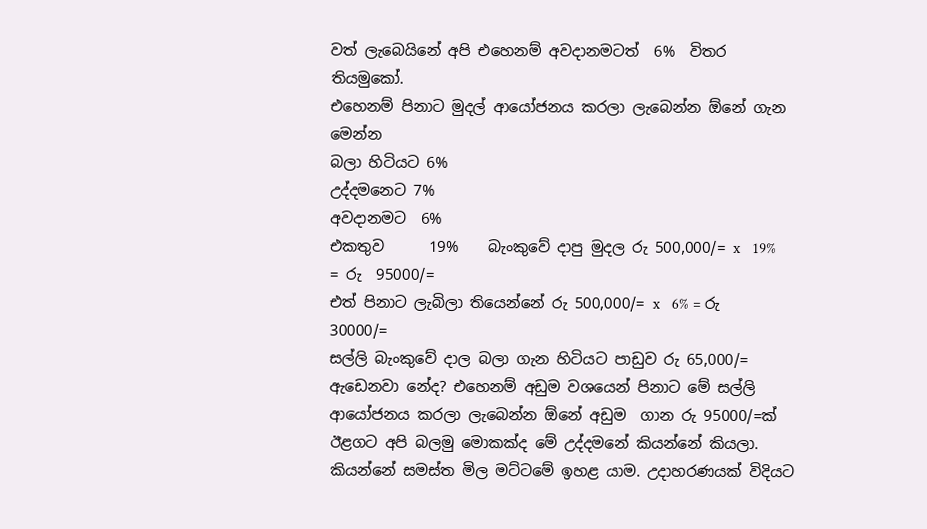වත් ලැබෙයිනේ අපි එහෙනම් අවදානමටත්  6%  විතර තියමුකෝ.
එහෙනම් පිනාට මුදල් ආයෝජනය කරලා ලැබෙන්න ඕනේ ගැන මෙන්න
බලා හිටියට 6%
උද්දමනෙට 7%
අවදානමට  6%
එකතුව      19%    බැංකුවේ දාපු මුදල රු 500,000/= x   19% = රු  95000/=
එත් පිනාට ලැබිලා තියෙන්නේ රු 500,000/= x   6% = රු 30000/=
සල්ලි බැංකුවේ දාල බලා ගැන හිටියට පාඩුව රු 65,000/=
ඇඩෙනවා නේද? එහෙනම් අඩුම වශයෙන් පිනාට මේ සල්ලි ආයෝජනය කරලා ලැබෙන්න ඕනේ අඩුම  ගාන රු 95000/=ක්
ඊළගට අපි බලමු මොකක්ද මේ උද්දමනේ කියන්නේ කියලා. කියන්නේ සමස්ත මිල මට්ටමේ ඉහළ යාම. උදාහරණයක් විදියට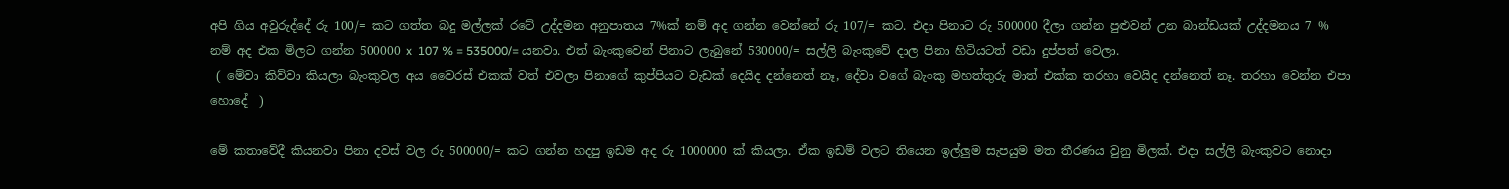අපි ගිය අවුරුද්දේ රු 100/= කට ගත්ත බදු මල්ලක් රටේ උද්දමන අනුපාතය 7%ක් නම් අද ගන්න වෙන්නේ රු 107/= කට. එදා පිනාට රු 500000 දීලා ගන්න පුළුවන් උන බාන්ඩයක් උද්දමනය 7 % නම් අද එක මිලට ගන්න 500000 x  107 % = 535000/= යනවා. එත් බැංකුවෙන් පිනාට ලැබුනේ 530000/= සල්ලි බැංකුවේ දාල පිනා හිටියටත් වඩා දුප්පත් වෙලා.
 ( මේවා කිව්වා කියලා බැංකුවල අය වෛරස් එකක් වත් එවලා පිනාගේ කුප්පියට වැඩක් දෙයිද දන්නෙත් නෑ, දේවා වගේ බැංකු මහත්තුරු මාත් එක්ක තරහා වෙයිද දන්නෙත් නෑ. තරහා වෙන්න එපා හොදේ  )

මේ කතාවේදී කියනවා පිනා දවස් වල රු 500000/= කට ගන්න හදපු ඉඩම අද රු 1000000 ක් කියලා. ඒක ඉඩම් වලට තියෙන ඉල්ලුම සැපයුම මත තීරණය වුනු මිලක්. එදා සල්ලි බැංකුවට නොදා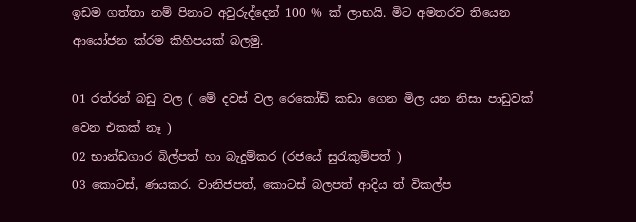ඉඩම ගත්තා නම් පිනාට අවුරුද්දෙන් 100 % ක් ලාභයි. මිට අමතරව තියෙන ආයෝජන ක්රම කිහිපයක් බලමු.

01 රත්රන් බඩු වල ( මේ දවස් වල රෙකෝඩ් කඩා ගෙන මිල යන නිසා පාඩුවක් වෙන එකක් නෑ )
02 භාන්ඩගාර බිල්පත් හා බැදුම්කර (රජයේ සුරැකුම්පත් )
03 කොටස්, ණයකර. වානිජපත්, කොටස් බලපත් ආදිය ත් විකල්ප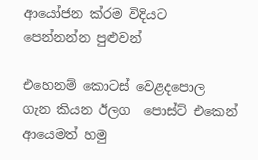ආයෝජන ක්රම විදියට පෙන්නන්න පුළුවන්

එහෙනම් කොටස් වෙළදපොල ගැන කියන ඊලග  පොස්ට් එකෙන් ආයෙමත් හමු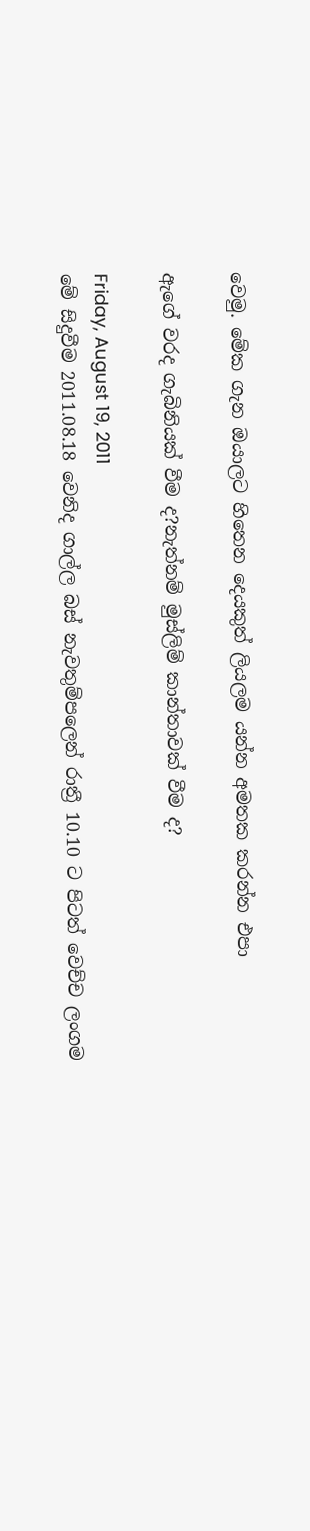වෙමු. මේක ගැන ඔයාලට හිතෙන දෙයකුත් ලියලම යන්න අමතක කරන්න එපා

ඇගේ වරද ගැබිනියක් වීම ද?නැත්නම් මුස්ලිම් කාන්තාවක් වීම ද?

Friday, August 19, 2011
මේ සිදුවීම 2011.08.18 වෙනිද ගාල්ල බස් නැවතුම්පලෙන් රාත්‍රී 10.10 ට පිටත් වෙච්ච ලංගම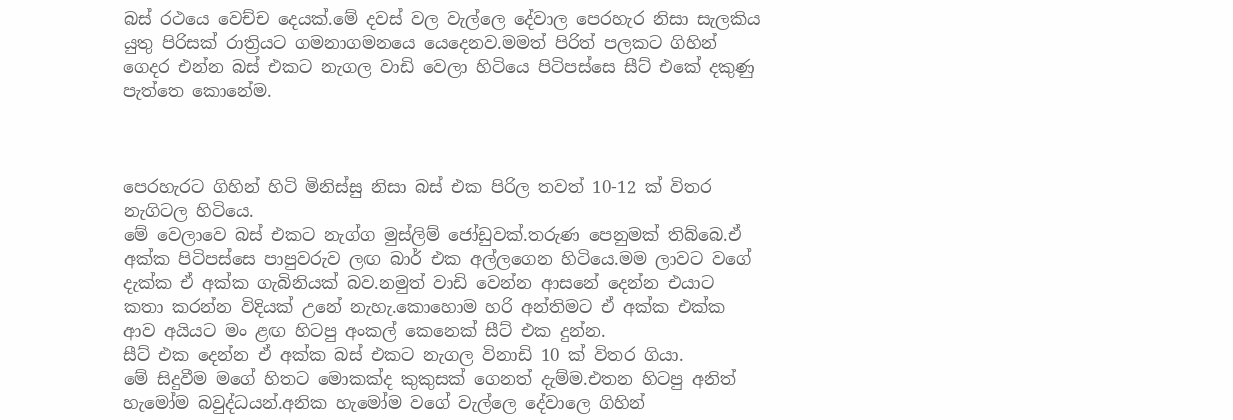බස් රථයෙ වෙච්ච දෙයක්.මේ දවස් වල වැල්ලෙ දේවාල පෙරහැර නිසා සැලකිය යුතු පිරිසක් රාත්‍රියට ගමනාගමනයෙ යෙදෙනව.මමත් පිරිත් පලකට ගිහින් ගෙදර එන්න බස් එකට නැගල වාඩි වෙලා හිටියෙ පිටිපස්සෙ සීට් එකේ දකුණු පැත්තෙ කොනේම.



පෙරහැරට ගිහින් හිටි මිනිස්සු නිසා බස් එක පිරිල තවත් 10-12 ක් විතර නැගිටල හිටියෙ.
මේ වෙලාවෙ බස් එකට නැග්ග මුස්ලිම් ජෝඩුවක්.තරුණ පෙනුමක් තිබ්බෙ.ඒ අක්ක පිටිපස්සෙ පාපුවරුව ලඟ බාර් එක අල්ලගෙන හිටියෙ.මම ලාවට වගේ දැක්ක ඒ අක්ක ගැබිනියක් බව.නමුත් වාඩි වෙන්න ආසනේ දෙන්න එයාට කතා කරන්න විදියක් උනේ නැහැ.කොහොම හරි අන්තිමට ඒ අක්ක එක්ක ආව අයියට මං ළඟ හිටපු අංකල් කෙනෙක් සීට් එක දුන්න.
සීට් එක දෙන්න ඒ අක්ක බස් එකට නැගල විනාඩි 10 ක් විතර ගියා.
මේ සිදුවීම මගේ හිතට මොකක්ද කුකුසක් ගෙනත් දැම්ම.එතන හිටපු අනිත් හැමෝම බවුද්ධයන්.අනික හැමෝම වගේ වැල්ලෙ දේවාලෙ ගිහින්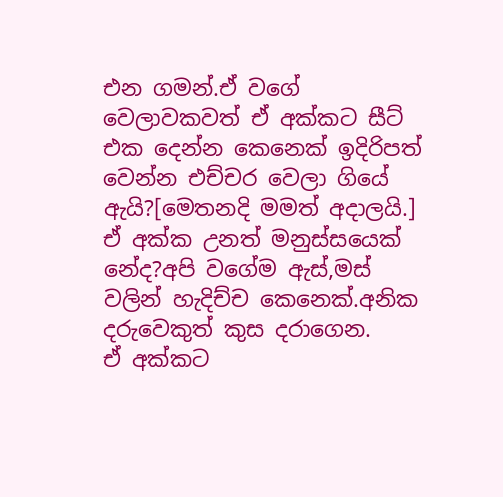එන ගමන්.ඒ වගේ වෙලාවකවත් ඒ අක්කට සීට් එක දෙන්න කෙනෙක් ඉදිරිපත් වෙන්න එච්චර වෙලා ගියේ ඇයි?[මෙතනදි මමත් අදාලයි.]
ඒ අක්ක උනත් මනුස්සයෙක් නේද?අපි වගේම ඇස්,මස් වලින් හැදිච්ච කෙනෙක්.අනික දරුවෙකුත් කුස දරාගෙන.
ඒ අක්කට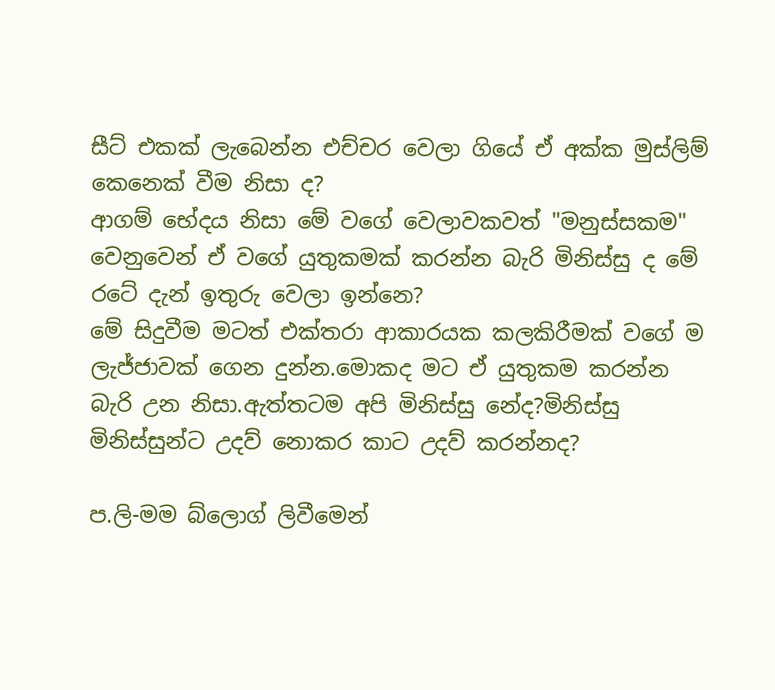සීට් එකක් ලැබෙන්න එච්චර වෙලා ගියේ ඒ අක්ක මුස්ලිම් කෙනෙක් වීම නිසා ද?
ආගම් භේදය නිසා මේ වගේ වෙලාවකවත් "මනුස්සකම" වෙනුවෙන් ඒ වගේ යුතුකමක් කරන්න බැරි මිනිස්සු ද මේ රටේ දැන් ඉතුරු වෙලා ඉන්නෙ?
මේ සිදුවීම මටත් එක්තරා ආකාරයක කලකිරීමක් වගේ ම ලැජ්ජාවක් ගෙන දුන්න.මොකද මට ඒ යුතුකම කරන්න බැරි උන නිසා.ඇත්තටම අපි මිනිස්සු නේද?මිනිස්සු මිනිස්සුන්ට උදව් නොකර කාට උදව් කරන්නද?

ප.ලි-මම බ්ලොග් ලිවීමෙන්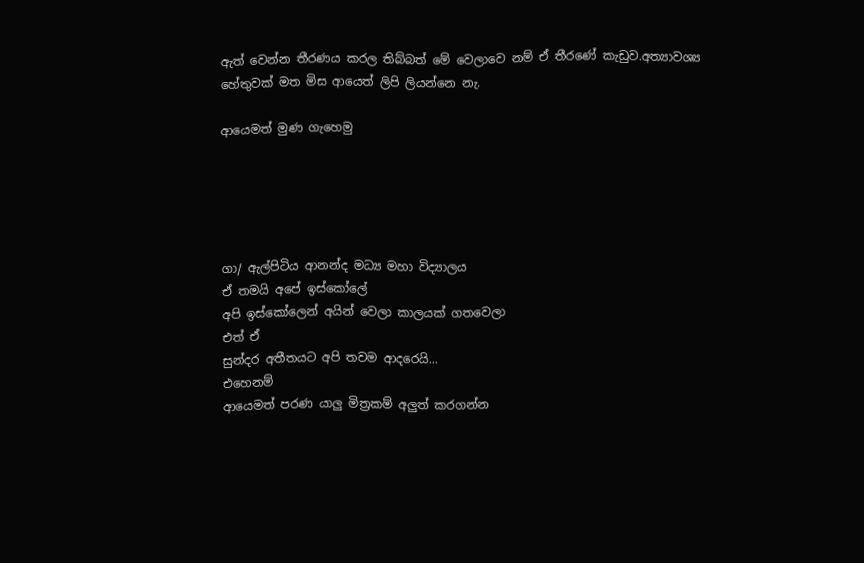ඇත් වෙන්න තීරණය කරල තිබ්බත් මේ වෙලාවෙ නම් ඒ තීරණේ කැඩුව.අත්‍යාවශ්‍ය හේතුවක් මත මිස ආයෙත් ලිපි ලියන්නෙ නැ.

ආයෙමත් මුණ ගැහෙමු





ගා/ ඇල්පිටිය ආනන්ද මධ්‍ය මහා විද්‍යාලය
ඒ තමයි අපේ ඉස්කෝලේ
අපි ඉස්කෝලෙන් අයින් වෙලා කාලයක් ගතවෙලා
එත් ඒ
සුන්දර අතීතයට අපි තවම ආදරෙයි...
එහෙනම්
ආයෙමත් පරණ යාලු මිත්‍රකම් අලුත් කරගන්න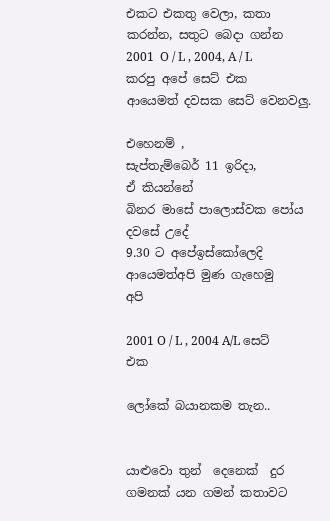එකට එකතු වෙලා, කතා කරන්න, සතුට බෙදා ගන්න
2001  O / L , 2004, A / L  කරපු අපේ සෙට් එක
ආයෙමත් දවසක සෙට් වෙනවලු.

එහෙනම් ,
සැප්තැම්බෙර් 11 ඉරිදා,
ඒ කියන්නේ
බිනර මාසේ පාලොස්වක පෝය දවසේ උදේ
9.30 ට අපේඉස්කෝලෙදි
ආයෙමත්අපි මුණ ගැහෙමු
අපි

2001 O / L , 2004 A/L සෙට් එක

ලෝකේ බයානකම තැන..


යාළුවො තුන්  දෙනෙක්  දුර ගමනක් යන ගමන් කතාවට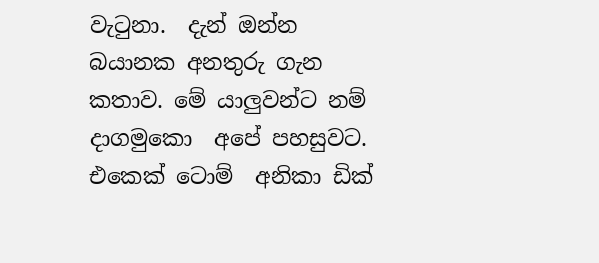වැටුනා.  දැන් ඔන්න බයානක අනතුරු ගැන කතාව. මේ යාලුවන්ට නම් දාගමුකො  අපේ පහසුවට. එකෙක් ටොම්  අනිකා ඩික්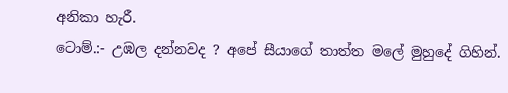අනිකා හැරී.
ටොම්.:- උඹල දන්නවද ? අපේ සීයාගේ තාත්ත මලේ මුහුදේ ගිහින්.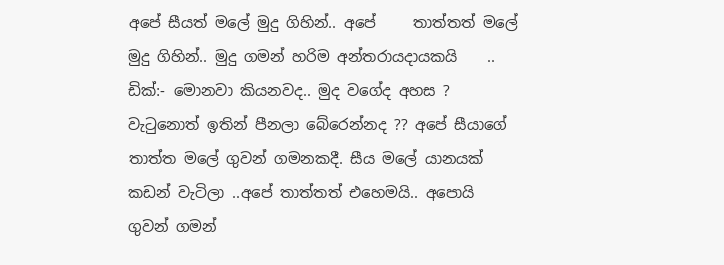අපේ සීයත් මලේ මුදු ගිහින්.. අපේ     තාත්තත් මලේ   මුදු ගිහින්.. මුදු ගමන් හරිම අන්තරායදායකයි    ..
ඩික්:- මොනවා කියනවද.. මුද වගේද අහස ? වැටුනොත් ඉතින් පීනලා බේරෙන්නද ?? අපේ සීයාගේ තාත්ත මලේ ගුවන් ගමනකදී. සීය මලේ යානයක් කඩන් වැටිලා ..අපේ තාත්තත් එහෙමයි.. අපොයි ගුවන් ගමන්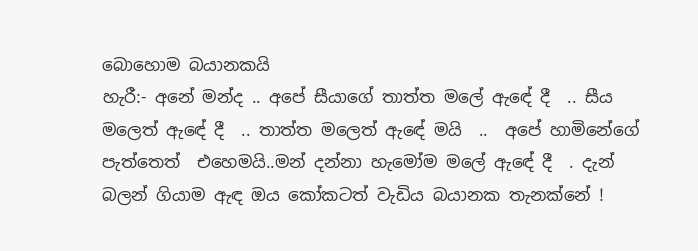බොහොම බයානකයි
හැරී:- අනේ මන්ද .. අපේ සීයාගේ තාත්ත මලේ ඇඳේ දී  .. සීය මලෙත් ඇඳේ දී  .. තාත්ත මලෙත් ඇඳේ මයි  ..  අපේ හාමිනේගේ පැත්තෙත්  එහෙමයි..මන් දන්නා හැමෝම මලේ ඇඳේ දී  . දැන් බලන් ගියාම ඇඳ ඔය කෝකටත් වැඩිය බයානක තැනක්නේ !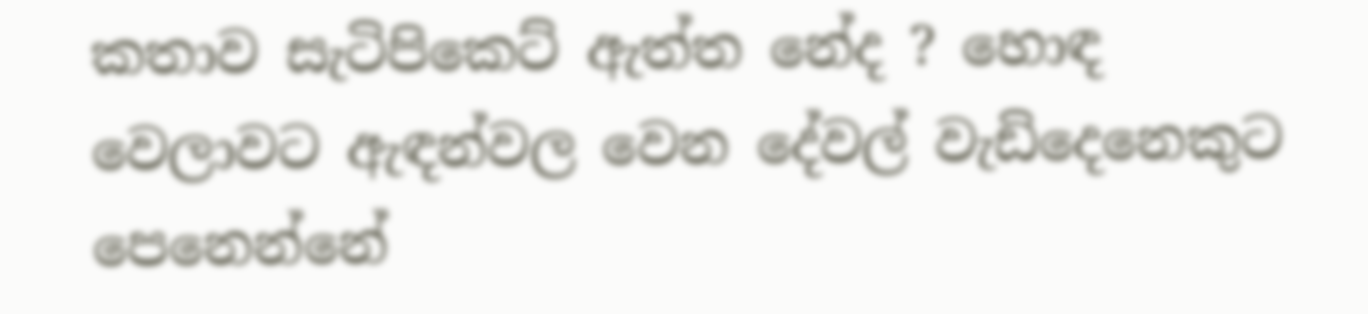කතාව සැටිපිකෙට් ඇත්ත නේද ? හොඳ වෙලාවට ඇඳන්වල වෙන දේවල් වැඩිදෙනෙකුට පෙනෙන්නේ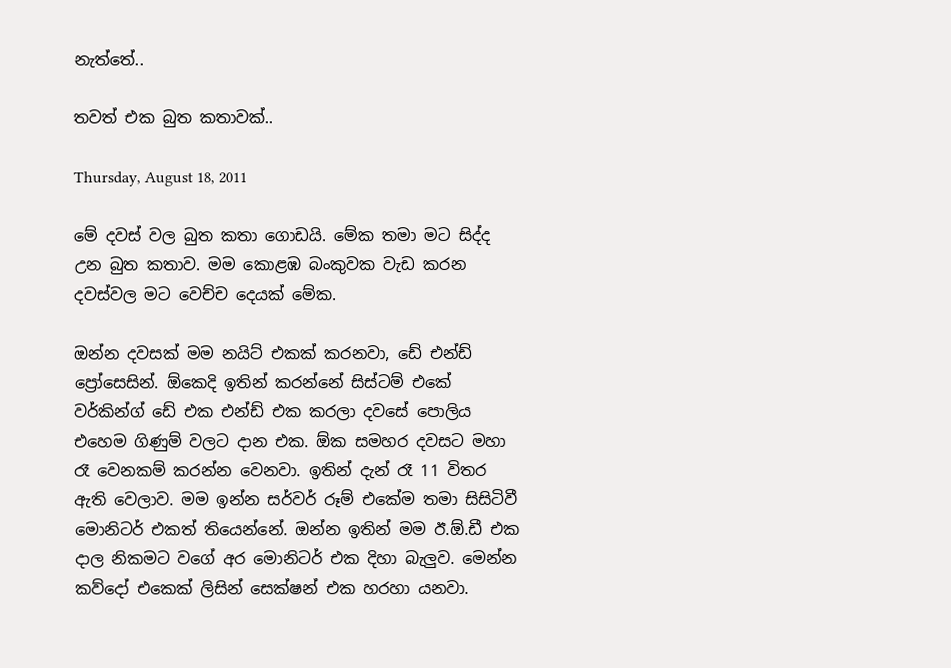නැත්තේ..

තවත් එක බුත කතාවක්..

Thursday, August 18, 2011

මේ දවස් වල බුත කතා ගොඩයි. මේක තමා මට සිද්ද උන බුත කතාව. මම කොළඹ බංකුවක වැඩ කරන දවස්වල මට වෙච්ච දෙයක් මේක.

ඔන්න දවසක් මම නයිට් එකක් කරනවා, ඩේ එන්ඩ් ප්‍රෝසෙසින්. ඕකෙදි ඉතින් කරන්නේ සිස්ටම් එකේ වර්කින්ග් ඩේ එක එන්ඩ් එක කරලා දවසේ පොලිය එහෙම ගිණුම් වලට දාන එක. ඕක සමහර දවසට මහා රෑ වෙනකම් කරන්න වෙනවා. ඉතින් දැන් රෑ 11 විතර ඇති වෙලාව. මම ඉන්න සර්වර් රූම් එකේම තමා සිසිටිවී මොනිටර් එකත් තියෙන්නේ. ඔන්න ඉතින් මම ඊ.ඕ.ඩී එක දාල නිකමට වගේ අර මොනිටර් එක දිහා බැලුව. මෙන්න කව්දෝ එකෙක් ලිසින් සෙක්ෂන් එක හරහා යනවා.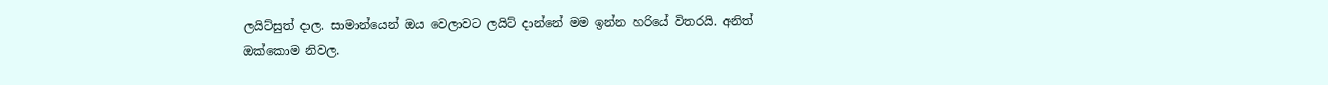ලයිට්සුත් දාල. සාමාන්යෙන් ඔය වෙලාවට ලයිට් දාන්නේ මම ඉන්න හරියේ විතරයි. අනිත් ඔක්කොම නිවල.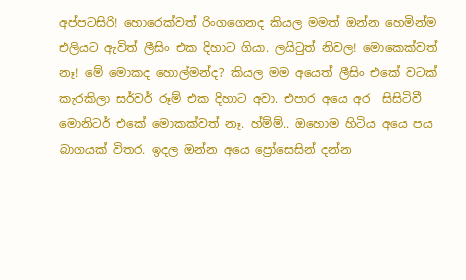අප්පටසිරි! හොරෙක්වත් රිංගගෙනද කියල මමත් ඔන්න හෙමින්ම එලියට ඇවිත් ලීසිං එක දිහාට ගියා. ලයිටුත් නිවල! මොකෙක්වත් නෑ! මේ මොකද හොල්මන්ද? කියල මම අයෙත් ලීසිං එකේ වටක් කැරකිලා සර්වර් රූම් එක දිහාට අවා. එපාර අයෙ අර  සිසිටිවී මොනිටර් එකේ මොකක්වත් නෑ. හ්ම්ම්.. ඔහොම හිටිය අයෙ පය බාගයක් විතර. ඉදල ඔන්න අයෙ ප්‍රෝසෙසින් දන්න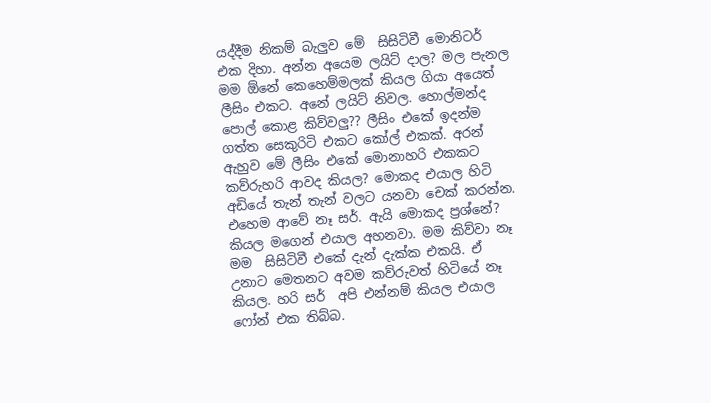යද්දීම නිකම් බැලුව මේ  සිසිටිවී මොනිටර් එක දිහා. අන්න අයෙම ලයිට් දාල? මල පැනල මම ඕනේ කෙහෙම්මලක් කියල ගියා අයෙත් ලීසිං එකට. අනේ ලයිට් නිවල. හොල්මන්ද පොල් කොළ කිව්වලු?? ලීසිං එකේ ඉදන්ම ගත්ත සෙකුරිටි එකට කෝල් එකක්. අරන් ඇහුව මේ ලීසිං එකේ මොනාහරි එකකට කව්රුහරි ආවද කියල? මොකද එයාල හිටි අඩියේ තැන් තැන් වලට යනවා චෙක් කරන්න. එහෙම ආවේ නෑ සර්. ඇයි මොකද ප්‍රශ්නේ? කියල මගෙන් එයාල අහනවා. මම කිව්වා නෑ මම  සිසිටිවී එකේ දැන් දැක්ක එකයි. ඒ උනාට මෙතනට අවම කව්රුවත් හිටියේ නෑ කියල. හරි සර්  අපි එන්නම් කියල එයාල ෆෝන් එක තිබ්බ.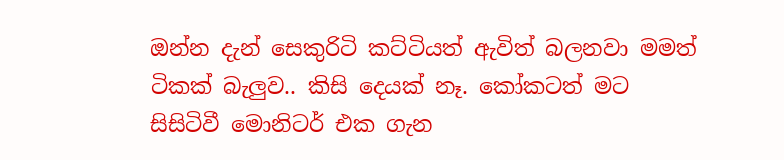ඔන්න දැන් සෙකුරිටි කට්ටියත් ඇවිත් බලනවා මමත් ටිකක් බැලුව.. කිසි දෙයක් නෑ. කෝකටත් මට සිසිටිවී මොනිටර් එක ගැන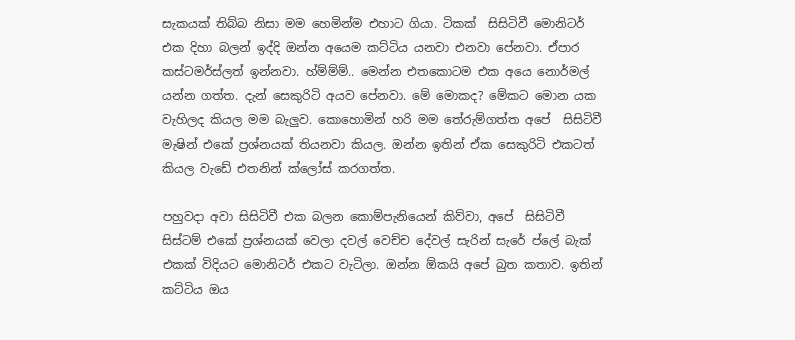සැකයක් තිබ්බ නිසා මම හෙමින්ම එහාට ගියා. ටිකක්  සිසිටිවී මොනිටර් එක දිහා බලන් ඉද්දි ඔන්න අයෙම කට්ටිය යනවා එනවා පේනවා. ඒපාර කස්ටමර්ස්ලත් ඉන්නවා. හ්ම්ම්ම්.. මෙන්න එතකොටම එක අයෙ නොර්මල් යන්න ගත්ත. දැන් සෙකුරිටි අයව පේනවා. මේ මොකද? මේකට මොන යක වැහිලද කියල මම බැලුව. කොහොමින් හරි මම තේරුම්ගත්ත අපේ  සිසිටිවී මැෂින් එකේ ප්‍රශ්නයක් තියනවා කියල. ඔන්න ඉතින් ඒක සෙකුරිටි එකටත් කියල වැඩේ එතනින් ක්ලෝස් කරගත්ත.

පහුවදා අවා සිසිටිවී එක බලන කොම්පැනියෙන් කිව්වා, අපේ  සිසිටිවී සිස්ටම් එකේ ප්‍රශ්නයක් වෙලා දවල් වෙච්ච දේවල් සැරින් සැරේ ප්ලේ බැක් එකක් විදියට මොනිටර් එකට වැටිලා. ඔන්න ඕකයි අපේ බුත කතාව. ඉතින් කට්ටිය ඔය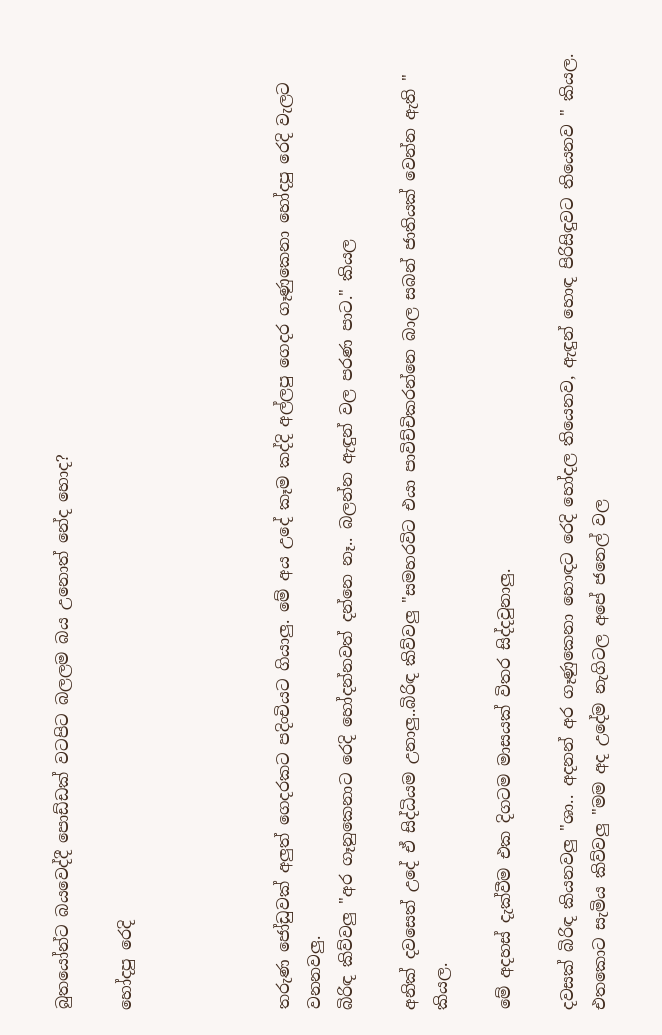බුතයෝන්ට බයවෙද්දී පොඩ්ඩක් වටපිට බලලම බය උනොත් නේද හොද?

හෝදපු රෙදි




තරුණ ජෝඩුවක් අලුත් ගෙදරකට පදිංචියට ගියාලු. මේ අය උදේ කෑම කද්දි අල්ලපු ගෙදර ගෑණුකෙනා හෝදපු රෙදි වැලට වනනවලු.
බිරිඳ කිව්වලු "අර ගෑනුකෙනාට රෙදි හෝදන්නවත් දන්නෙ නෑ.. බලන්න ඇඳුන් වල පරණ පාට." කියල

අනික් දවසෙත් උදේ ඒ සිද්ධියම උනාලු..බිරිඳ කිව්වලු "සමහරවිට එයා පාවිච්චිකරන්නෙ බාල සබන් ජාතියක් වෙන්න ඇති " කියල.

මේ අදහස් දැක්වීම එක දිගටම මාසයක් විතර සිද්දවුනාලු.

දවසක් බිරිඳ කියනවලු "ශා.. අදනන් අර ගෑණුකෙනා හොඳට රෙදි හෝදල තියෙනව, ඇඳුන් හොඳ පිරිසිඳුවට තියෙනව " කියල.
එතකොට සැමිය කිව්වලු "මම අද උදේම නැගිටල අපේ ජනෙල් වල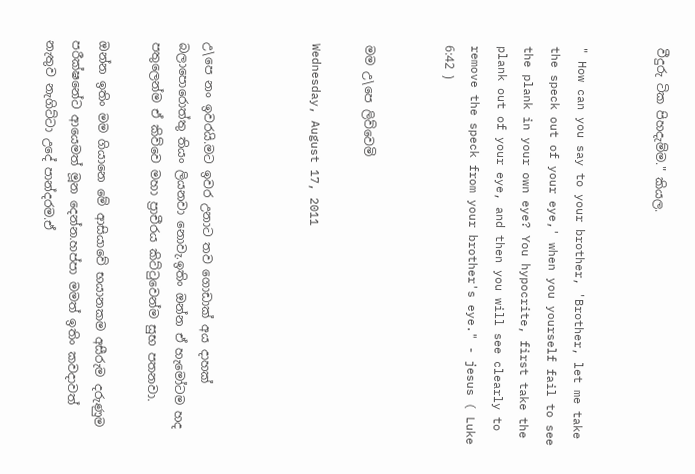වීදුරු ටික පිහදැම්ම." කියල.


" How can you say to your brother, 'Brother, let me take the speck out of your eye,' when you yourself fail to see the plank in your own eye? You hypocrite, first take the plank out of your eye, and then you will see clearly to remove the speck from your brother's eye." - jesus ( Luke 6:42 )


මම උ\පෙ ලිව්වෙමි

Wednesday, August 17, 2011



උ\පෙ නං ඉවරයි.මට ඉවර උනාට තව ගොඩාක් අය දාහක් බලාපොරොත්තු තියං ලියනවා නොවැ.ඉතිං ඔන්න ඒ හැමෝටම හද පතුලෙන්ම ඒ කිව්වෙ මහා ප්‍රාචීරය කිට්ටුවෙන්ම සුභ පතනවා.

ඔන්න ඉතිං මම ගියානෙ මේ ආසියාවේ භයානකම අසීරුම දරුණුම පරීක්ෂනේට ආයෙමත් මූන දෙන්න.හප්පා මමත් ඉතිං කවදාවත් නැතුව නැගිට්ටා උදේ පාන්දරම.ඒ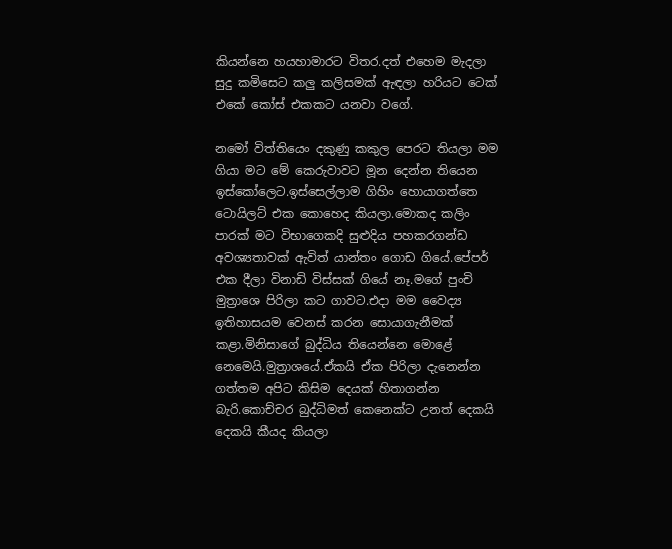කියන්නෙ හයහාමාරට විතර.දත් එහෙම මැදලා සුදු කමිසෙට කලු කලිසමක් ඇඳලා හරියට ටෙක් එකේ කෝස් එකකට යනවා වගේ.

නමෝ විත්තියෙං දකුණු කකුල පෙරට තියලා මම ගියා මට මේ කෙරුවාවට මූන දෙන්න තියෙන ඉස්කෝලෙට.ඉස්සෙල්ලාම ගිහිං හොයාගත්තෙ ටොයිලට් එක කොහෙද කියලා.මොකද කලිං පාරක් මට විභාගෙකදි සුළුදිය පහකරගන්ඩ අවශ්‍යතාවක් ඇවිත් යාන්තං ගොඩ ගියේ.පේපර් එක දීලා විනාඩි විස්සක් ගියේ නෑ.මගේ පුංචි මුත්‍රාශෙ පිරිලා කට ගාවට.එදා මම වෛද්‍ය ඉතිහාසයම වෙනස් කරන සොයාගැනීමක් කළා.මිනිසාගේ බුද්ධිය තියෙන්නෙ මොළේ නෙමෙයි.මුත්‍රාශයේ.ඒකයි ඒක පිරිලා දැනෙන්න ගත්තම අපිට කිසිම දෙයක් හිතාගන්න බැරි.කොච්චර බුද්ධිමත් කෙනෙක්ට උනත් දෙකයි දෙකයි කීයද කියලා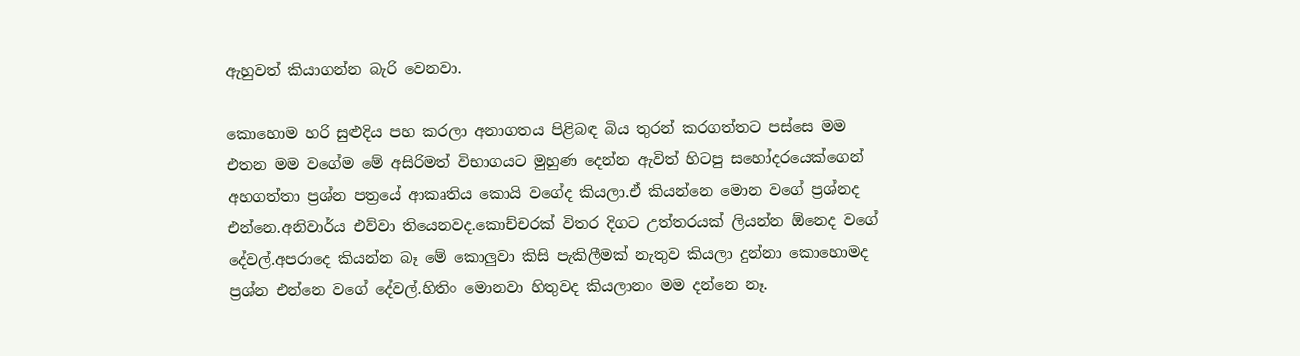ඇහුවත් කියාගන්න බැරි වෙනවා.

කොහොම හරි සුළුදිය පහ කරලා අනාගතය පිළිබඳ බිය තුරන් කරගත්තට පස්සෙ මම එතන මම වගේම මේ අසිරිමත් විභාගයට මුහුණ දෙන්න ඇවිත් හිටපු සහෝදරයෙක්ගෙන් අහගත්තා ප්‍රශ්න පත්‍රයේ ආකෘතිය කොයි වගේද කියලා.ඒ කියන්නෙ මොන වගේ ප්‍රශ්නද එන්නෙ.අනිවාර්ය එව්වා තියෙනවද.කොච්චරක් විතර දිගට උත්තරයක් ලියන්න ඕනෙද වගේ දේවල්.අපරාදෙ කියන්න බෑ මේ කොලුවා කිසි පැකිලීමක් නැතුව කියලා දුන්නා කොහොමද ප්‍රශ්න එන්නෙ වගේ දේවල්.හිතිං මොනවා හිතුවද කියලානං මම දන්නෙ නෑ.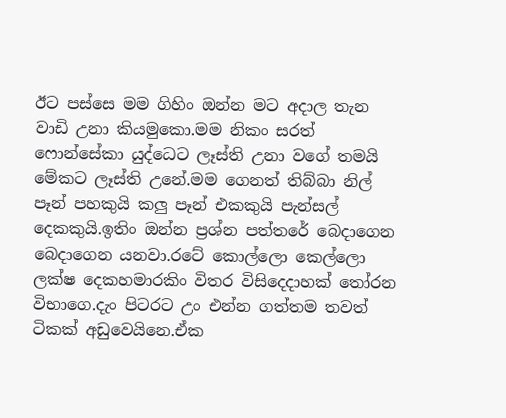ඊට පස්සෙ මම ගිහිං ඔන්න මට අදාල තැන වාඩි උනා කියමුකො.මම නිකං සරත් ෆොන්සේකා යුද්ධෙට ලෑස්ති උනා වගේ තමයි මේකට ලෑස්ති උනේ.මම ගෙනත් තිබ්බා නිල් පෑන් පහකුයි කලු පෑන් එකකුයි පැන්සල් දෙකකුයි.ඉතිං ඔන්න ප්‍රශ්න පත්තරේ බෙදාගෙන බෙදාගෙන යනවා.රටේ කොල්ලො කෙල්ලො ලක්ෂ දෙකහමාරකිං විතර විසිදෙදාහක් තෝරන විභාගෙ.දැං පිටරට උං එන්න ගත්තම තවත් ටිකක් අඩුවෙයිනෙ.ඒක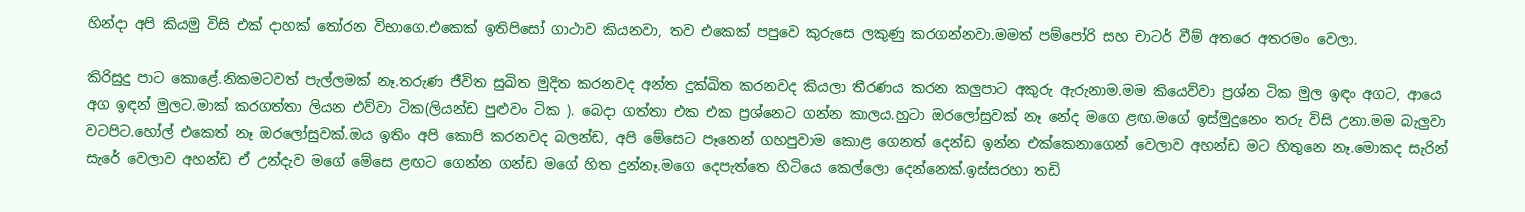හින්දා අපි කියමු විසි එක් දාහක් තෝරන විභාගෙ.එකෙක් ඉතිපිසෝ ගාථාව කියනවා, තව එකෙක් පපුවෙ කුරුසෙ ලකුණු කරගන්නවා.මමත් පම්පෝරි සහ චාටර් වීම් අතරෙ අතරමං වෙලා.

කිරිසුදු පාට කොළේ.නිකමටවත් පැල්ලමක් නෑ.තරුණ ජීවිත සුඛිත මුදිත කරනවද අන්ත දුක්ඛිත කරනවද කියලා තීරණය කරන කලුපාට අකුරු ඇරුනාම.මම කියෙව්වා ප්‍රශ්න ටික මුල ඉඳං අගට, ආයෙ අග ඉඳන් මුලට.මාක් කරගත්තා ලියන එව්වා ටික(ලියන්ඩ පුළුවං ටික ). බෙදා ගත්තා එක එක ප්‍රශ්නෙට ගන්න කාලය.හුටා ඔරලෝසුවක් නෑ නේද මගෙ ළඟ.මගේ ඉස්මුදුනෙං තරු විසි උනා.මම බැලුවා වටපිට.හෝල් එකෙත් නෑ ඔරලෝසුවක්.ඔය ඉතිං අපි කොපි කරනවද බලන්ඩ, අපි මේසෙට පෑනෙන් ගහපුවාම කොළ ගෙනත් දෙන්ඩ ඉන්න එක්කෙනාගෙන් වෙලාව අහන්ඩ මට හිතුනෙ නෑ.මොකද සැරින් සැරේ වෙලාව අහන්ඩ ඒ උන්දැව මගේ මේසෙ ළඟට ගෙන්න ගන්ඩ මගේ හිත දුන්නෑ.මගෙ දෙපැත්තෙ හිටියෙ කෙල්ලො දෙන්නෙක්.ඉස්සරහා තඩි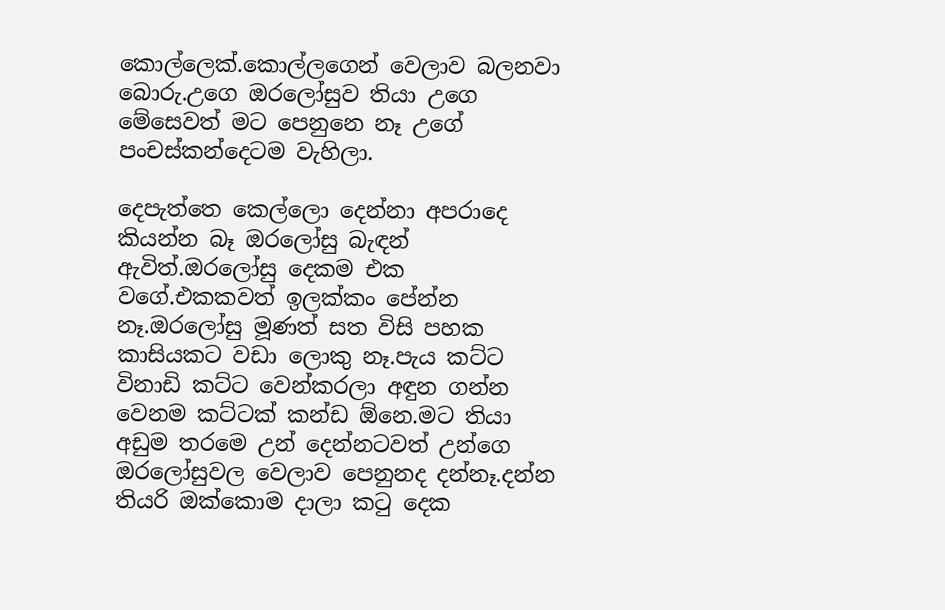කොල්ලෙක්.කොල්ලගෙන් වෙලාව බලනවා බොරු.උගෙ ඔරලෝසුව තියා උගෙ මේසෙවත් මට පෙනුනෙ නෑ උගේ පංචස්කන්දෙටම වැහිලා.

දෙපැත්තෙ කෙල්ලො දෙන්නා අපරාදෙ කියන්න බෑ ඔරලෝසු බැඳන් ඇවිත්.ඔරලෝසු දෙකම එක වගේ.එකකවත් ඉලක්කං පේන්න නෑ.ඔරලෝසු මූණත් සත විසි පහක කාසියකට වඩා ලොකු නෑ.පැය කට්ට විනාඩි කට්ට වෙන්කරලා අඳුන ගන්න වෙනම කට්ටක් කන්ඩ ඕනෙ.මට තියා අඩුම තරමෙ උන් දෙන්නටවත් උන්ගෙ ඔරලෝසුවල වෙලාව පෙනුනද දන්නෑ.දන්න තියරි ඔක්කොම දාලා කටු දෙක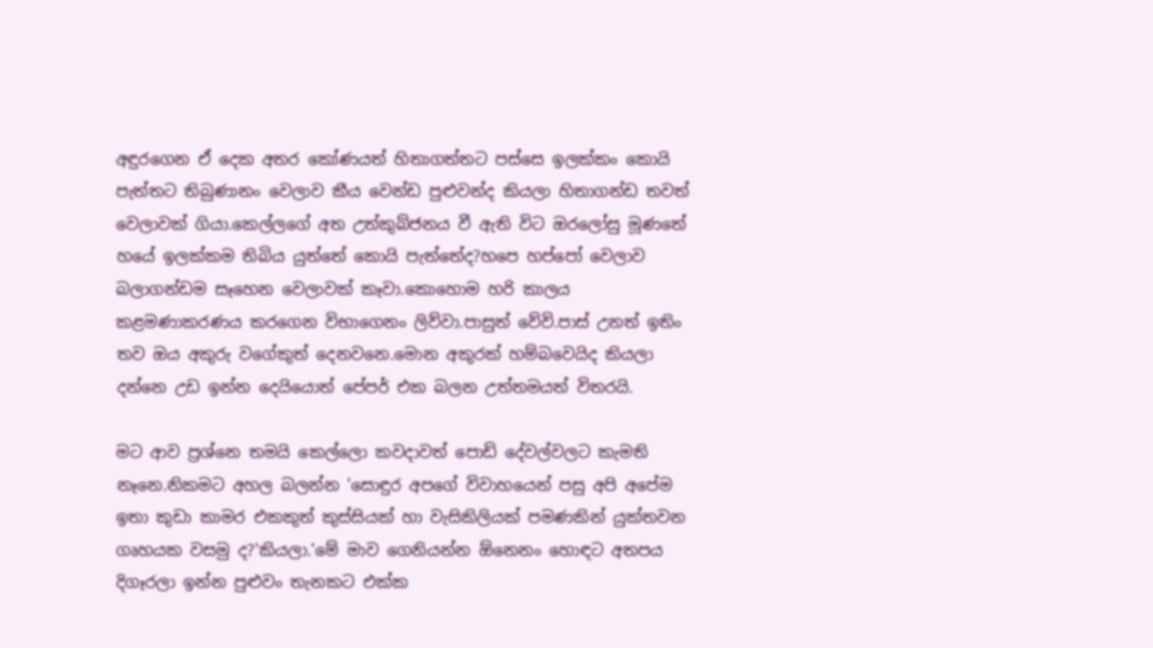අඳුරගෙන ඒ දෙක අතර කෝණයත් හිතාගත්තට පස්සෙ ඉලක්කං කොයි පැත්තට තිබුණානං වෙලාව කීය වෙන්ඩ පුළුවන්ද කියලා හිතාගන්ඩ තවත් වෙලාවක් ගියා.කෙල්ලගේ අත උත්කුබ්ජනය වී ඇති විට ඔරලෝසු මූණතේ හයේ ඉලක්කම තිබිය යුත්තේ කොයි පැත්තේද?හපෙ හප්පෝ වෙලාව බලාගන්ඩම සෑහෙන වෙලාවක් කෑවා.කොහොම හරි කාලය කළමණාකරණය කරගෙන විභාගෙනං ලිව්වා.පාසුත් වේවි.පාස් උනත් ඉතිං තව ඔය අකුරු වගේකුත් දෙනවනෙ.මොන අකුරක් හම්බවෙයිද කියලා දන්නෙ උඩ ඉන්න දෙයියොත් පේපර් එක බලන උත්තමයත් විතරයි.

මට ආව ප්‍රශ්නෙ තමයි කෙල්ලො කවදාවත් පොඩි දේවල්වලට කැමති නෑනෙ.නිකමට අහල බලන්න 'සොඳුර අපගේ විවාහයෙන් පසු අපි අපේම ඉතා කුඩා කාමර එකකුත් කුස්සියක් හා වැසිකිලියක් පමණකින් යුක්තවන ගෘහයක වසමු ද?'කියලා.'මේ මාව ගෙනියන්න ඕනෙනං හොඳට අතපය දිගෑරලා ඉන්න පුළුවං තැනකට එක්ක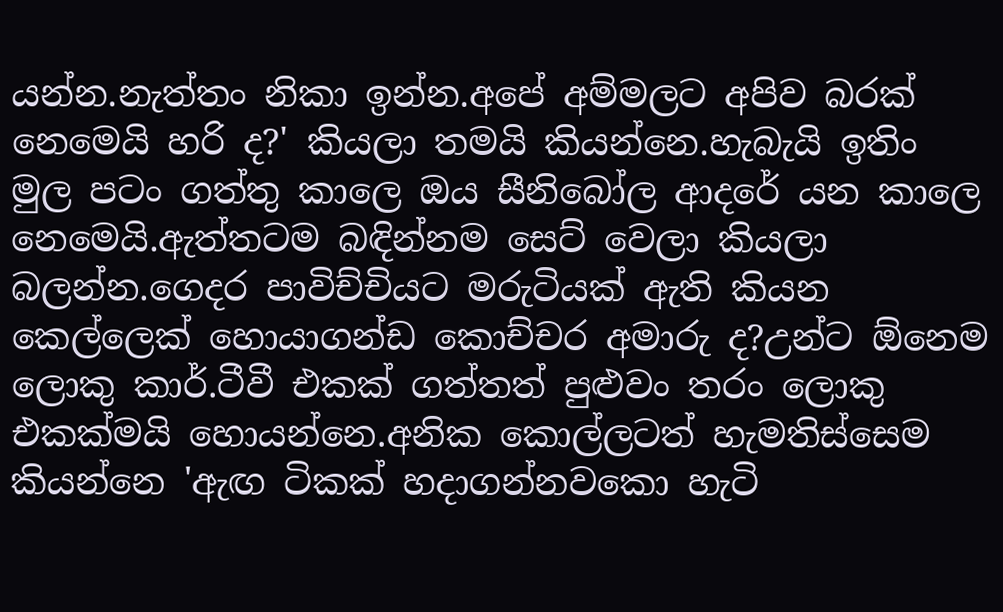යන්න.නැත්තං නිකා ඉන්න.අපේ අම්මලට අපිව බරක් නෙමෙයි හරි ද?' කියලා තමයි කියන්නෙ.හැබැයි ඉතිං මුල පටං ගත්තු කාලෙ ඔය සීනිබෝල ආදරේ යන කාලෙ නෙමෙයි.ඇත්තටම බඳින්නම සෙට් වෙලා කියලා බලන්න.ගෙදර පාවිච්චියට මරුටියක් ඇති කියන කෙල්ලෙක් හොයාගන්ඩ කොච්චර අමාරු ද?උන්ට ඕනෙම ලොකු කාර්.ටීවී එකක් ගත්තත් පුළුවං තරං ලොකු එකක්මයි හොයන්නෙ.අනික කොල්ලටත් හැමතිස්සෙම කියන්නෙ 'ඇඟ ටිකක් හදාගන්නවකො හැටි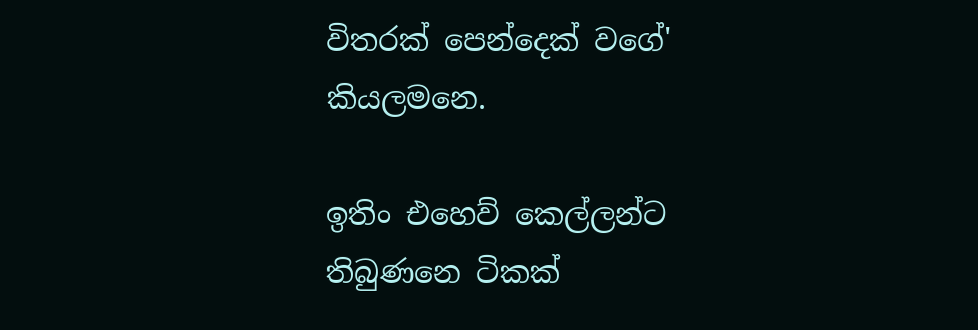විතරක් පෙන්දෙක් වගේ' කියලමනෙ.

ඉතිං එහෙව් කෙල්ලන්ට තිබුණනෙ ටිකක්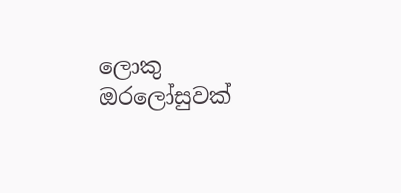ලොකු ඔරලෝසුවක්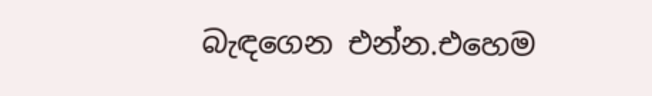බැඳගෙන එන්න.එහෙම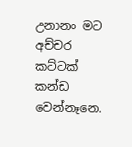උනානං මට අච්චර කට්ටක් කන්ඩ වෙන්නෑනෙ.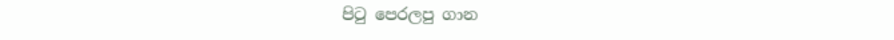පි‍ටු පෙරලපු ගාන